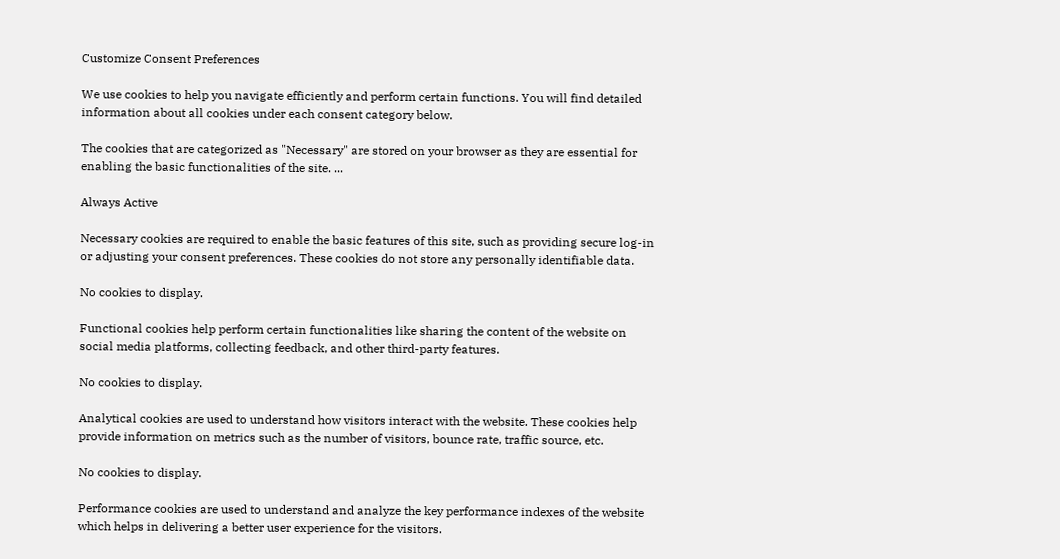Customize Consent Preferences

We use cookies to help you navigate efficiently and perform certain functions. You will find detailed information about all cookies under each consent category below.

The cookies that are categorized as "Necessary" are stored on your browser as they are essential for enabling the basic functionalities of the site. ...

Always Active

Necessary cookies are required to enable the basic features of this site, such as providing secure log-in or adjusting your consent preferences. These cookies do not store any personally identifiable data.

No cookies to display.

Functional cookies help perform certain functionalities like sharing the content of the website on social media platforms, collecting feedback, and other third-party features.

No cookies to display.

Analytical cookies are used to understand how visitors interact with the website. These cookies help provide information on metrics such as the number of visitors, bounce rate, traffic source, etc.

No cookies to display.

Performance cookies are used to understand and analyze the key performance indexes of the website which helps in delivering a better user experience for the visitors.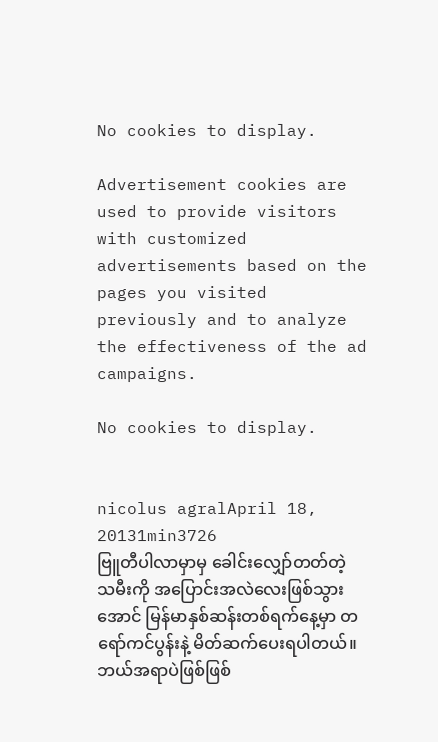No cookies to display.

Advertisement cookies are used to provide visitors with customized advertisements based on the pages you visited previously and to analyze the effectiveness of the ad campaigns.

No cookies to display.


nicolus agralApril 18, 20131min3726
ဗြူတီပါလာမှာမှ ခေါင်းလျှော်တတ်တဲ့သမီးကို အပြောင်းအလဲလေးဖြစ်သွားအောင် မြန်မာနှစ်ဆန်းတစ်ရက်နေ့မှာ တရော်ကင်ပွန်းနဲ့ မိတ်ဆက်ပေးရပါတယ်။ ဘယ်အရာပဲဖြစ်ဖြစ်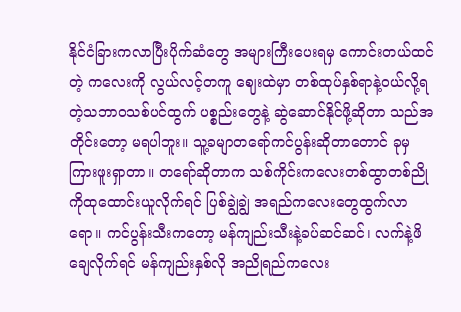နိုင်ငံခြားကလာပြီးပိုက်ဆံတွေ အများကြီးပေးရမှ ကောင်းတယ်ထင်တဲ့ ကလေးကို လွယ်လင့်တကူ ဈေးထဲမှာ တစ်ထုပ်နှစ်ရာနဲ့ဝယ်လို့ရတဲ့သဘာဝသစ်ပင်ထွက် ပစ္စည်းတွေနဲ့ ဆွဲဆောင်နိုင်ဖို့ဆိုတာ သည်အတိုင်းတော့ မရပါဘူး။ သူ့ခမျာတရော်ကင်ပွန်းဆိုတာတောင် ခုမှ ကြားဖူးရှာတာ။ တရော်ဆိုတာက သစ်ကိုင်းကလေးတစ်ထွာတစ်ညိုကိုထုထောင်းယူလိုက်ရင် ပြစ်ချွဲချွဲ အရည်ကလေးတွေထွက်လာရော။ ကင်ပွန်းသီးကတော့ မန်ကျည်းသီးနဲ့ခပ်ဆင်ဆင်၊ လက်နဲ့ဖိချေလိုက်ရင် မန်ကျည်းနှစ်လို အညိုရည်ကလေး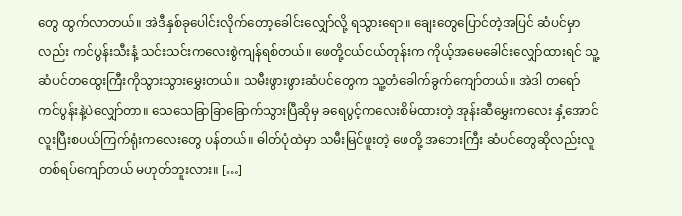တွေ ထွက်လာတယ်။ အဲဒီနှစ်ခုပေါင်းလိုက်တော့ခေါင်းလျှော်လို့ ရသွားရော။ ချေးတွေပြောင်တဲ့အပြင် ဆံပင်မှာလည်း ကင်ပွန်းသီးနံ့ သင်းသင်းကလေးစွဲကျန်ရစ်တယ်။ ဖေတို့ငယ်ငယ်တုန်းက ကိုယ့်အမေခေါင်းလျှော်ထားရင် သူ့ဆံပင်တထွေးကြီးကိုသွားသွားမွှေးတယ်။ သမီးဖွားဖွားဆံပင်တွေက သူ့တံခေါက်ခွက်ကျော်တယ်။ အဲဒါ တရော်ကင်ပွန်းနဲ့ပဲလျှော်တာ။ သေသေခြာခြာခြောက်သွားပြီဆိုမှ ခရေပွင့်ကလေးစိမ်ထားတဲ့ အုန်းဆီမွှေးကလေး နှံ့အောင်လူးပြီးစပယ်ကြက်ရုံးကလေးတွေ ပန်တယ်။ ဓါတ်ပုံထဲမှာ သမီးမြင်ဖူးတဲ့ ဖေတို့ အဘေးကြီး ဆံပင်တွေဆိုလည်းလူတစ်ရပ်ကျော်တယ် မဟုတ်ဘူးလား။ […]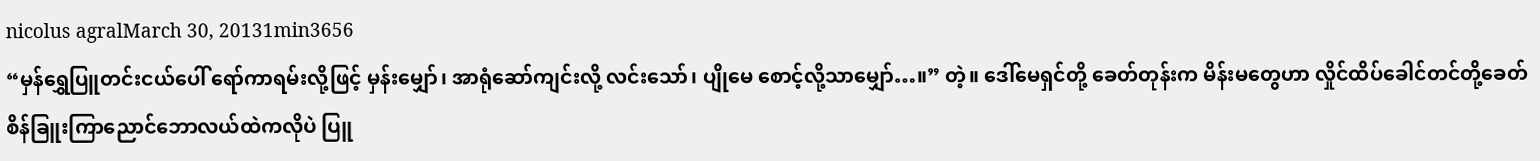nicolus agralMarch 30, 20131min3656
“မှန်ရွှေပြူတင်းငယ်ပေါ် ရော်ကာရမ်းလို့ဖြင့် မှန်းမျှော်၊ အာရုံဆော်ကျင်းလို့ လင်းသော်၊ ပျိုမေ စောင့်လို့သာမျှော်…။” တဲ့။ ဒေါ်မေရှင်တို့ ခေတ်တုန်းက မိန်းမတွေဟာ လှိုင်ထိပ်ခေါင်တင်တို့ခေတ် စိန်ခြူးကြာညောင်ဘောလယ်ထဲကလိုပဲ ပြူ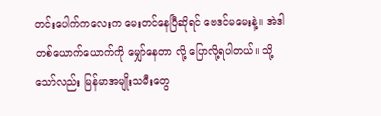တင်းပေါက်ကလေးက မေးတင်နေပြီဆိုရင် ဗေဒင်မမေးနဲ့။ အဲဒါ တစ်ယောက်ယောက်ကို မျှော်နေတာ လို့ ပြောလို့ရပါတယ်။ သို့သော်လည်း မြန်မာအမျိုးသမီးတွေ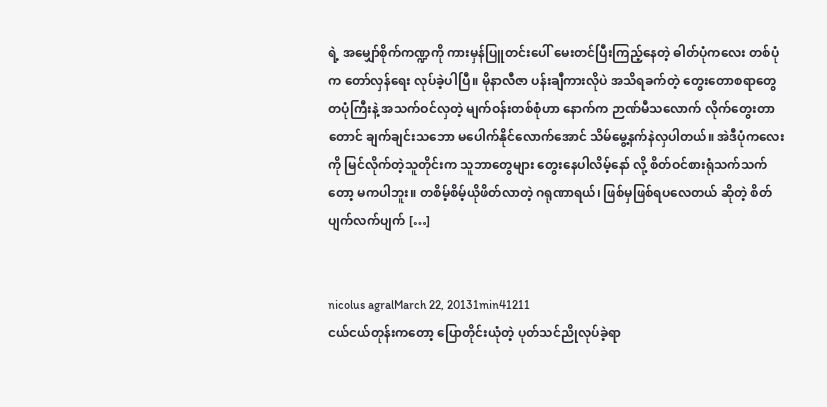ရဲ့ အမျှော်စိုက်ကဏ္ဍကို ကားမှန်ပြူတင်းပေါ် မေးတင်ပြီးကြည့်နေတဲ့ ဓါတ်ပုံကလေး တစ်ပုံက တော်လှန်ရေး လုပ်ခဲ့ပါပြီ။ မိုနာလီဇာ ပန်းချီကားလိုပဲ အသိရခက်တဲ့ တွေးတောစရာတွေ တပုံကြီးနဲ့ အသက်ဝင်လှတဲ့ မျက်ဝန်းတစ်စုံဟာ နောက်က ဉာဏ်မီသလောက် လိုက်တွေးတာတောင် ချက်ချင်းသဘော မပေါက်နိုင်လောက်အောင် သိမ်မွေ့နက်နဲလှပါတယ်။ အဲဒီပုံကလေးကို မြင်လိုက်တဲ့သူတိုင်းက သူဘာတွေများ တွေးနေပါလိမ့်နော် လို့ စိတ်ဝင်စားရုံသက်သက်တော့ မကပါဘူး။ တစိမ့်စိမ့်ယိုဖိတ်လာတဲ့ ဂရုဏာရယ်၊ ဖြစ်မှဖြစ်ရပလေတယ် ဆိုတဲ့ စိတ်ပျက်လက်ပျက် […]


nicolus agralMarch 22, 20131min41211
ငယ်ငယ်တုန်းကတော့ ပြောတိုင်းယုံတဲ့ ပုတ်သင်ညိုလုပ်ခဲ့ရာ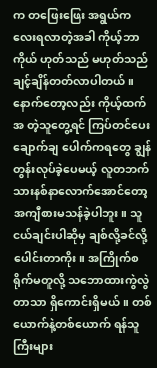က တဖြေးဖြေး အရွယ်ကလေးရလာတဲ့အခါ ကိုယ့်ဘာကိုယ် ဟုတ်သည် မဟုတ်သည် ချင့်ချိန်တတ်လာပါတယ်။ နောက်တော့လည်း ကိုယ့်ထက် အ တဲ့သူတွေ့ရင် ကြပ်တင်ပေး ချောက်ချ ပေါက်ကရတွေ ချွန်တွန်းလုပ်ခဲ့ပေမယ့် လူတဘက်သားနစ်နာလောက်အောင်တော့ အကျီစားမသန်ခဲ့ပါဘူး။ သူငယ်ချင်းပါဆိုမှ ချစ်လို့ခင်လို့ ပေါင်းတာကိုး။ အကြိုက်စရိုက်မတူလို့ သဘောထားကွဲလွဲတာသာ ရှိကောင်းရှိမယ်။ တစ်ယောက်နဲ့တစ်ယောက် ရန်သူကြီးများ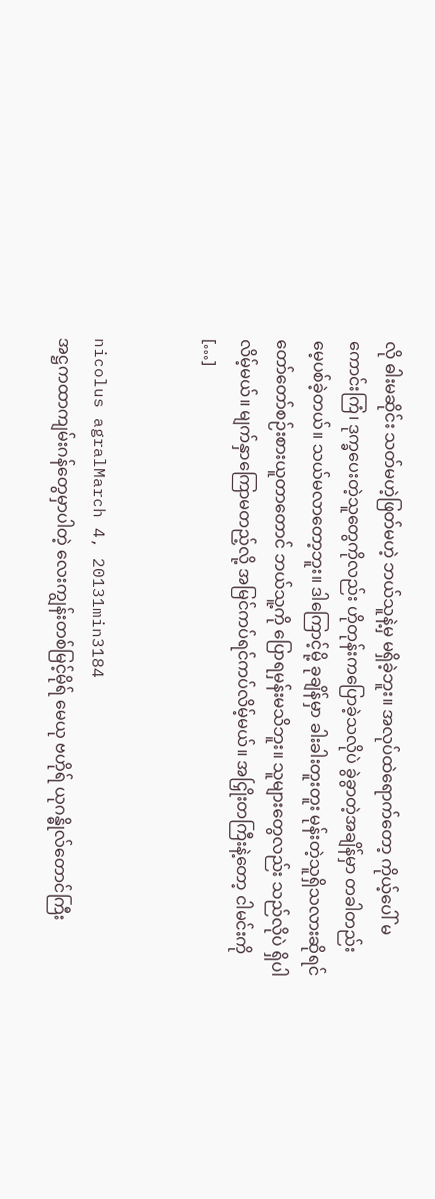လို ဓါးမဆိုင်း သတ်မဟဲ့ဖြတ်မဟဲ့ ဘယ်သူနဲ့မှ မရှိခဲ့ဘူး။ အလုပ်ထဲရောက်တော့ ကိုယ့်ပေါ် မကောင်းကြံ၊ ဒုက္ခပေးတဲ့သူတွေကိုလည်း ဟိုတုန်းကပြောခဲ့သလိုပဲ ခွဲခွာတဲ့အချိန်မှာ တခါတည်း မေ့ပစ်ခဲ့တယ်။ သယ်မလာတော့ဘူး။ ဒါကြောင့်မို့ ခုချိန်မှာ ခါးခါးတူးတူး မုန်းတဲ့သူရှိသလားဆိုရင် တော်တော်စဉ်းစားယူတာတောင် ဘယ်သူ့ကို ပြောရမှန်းမသိဘူး။ သူများတွေလည်း သည်လိုပဲ ရှိပါလိမ့်မယ်။ မျက်နှာကြောမတည့်လို့ အမြင်ကပ်ရင်ကပ်လိမ့်မယ်။ အငြှိုးတကြီးနဲ့တော့ ငါမင်းကို […]


nicolus agralMarch 4, 20131min3184
အဋ္ဌကထာကျမ်းဂန်တွေမှာပါတဲ့ လေးကျွန်းတစ်မြင့်မိုရ် မေယု ဗဟိုရ် ယုဂန္ဓိုလ်တောင်ကြီး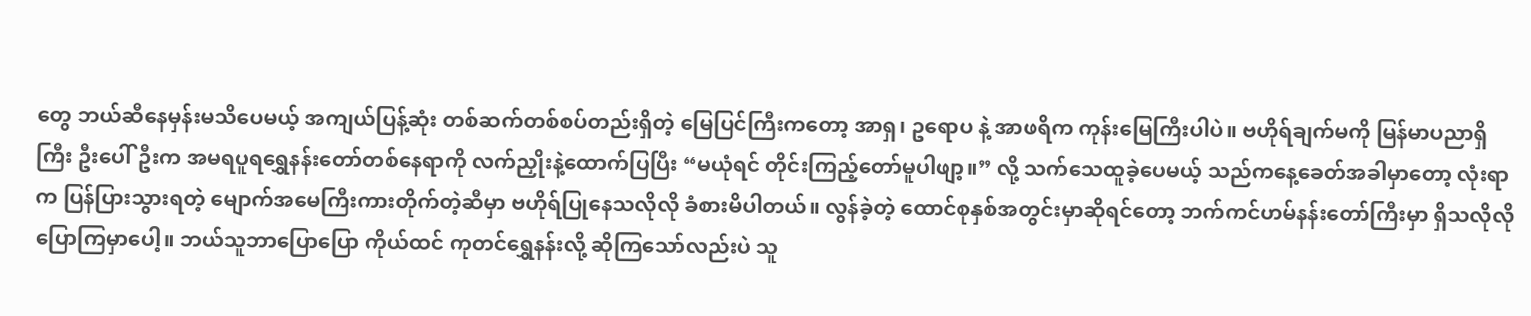တွေ ဘယ်ဆီနေမှန်းမသိပေမယ့် အကျယ်ပြန့်ဆုံး တစ်ဆက်တစ်စပ်တည်းရှိတဲ့ မြေပြင်ကြီးကတော့ အာရှ၊ ဥရောပ နဲ့ အာဖရိက ကုန်းမြေကြီးပါပဲ။ ဗဟိုရ်ချက်မကို မြန်မာပညာရှိကြီး ဦးပေါ်ဦးက အမရပူရရွှေနန်းတော်တစ်နေရာကို လက်ညှိုးနဲ့ထောက်ပြပြီး “မယုံရင် တိုင်းကြည့်တော်မူပါဖျာ့။” လို့ သက်သေထူခဲ့ပေမယ့် သည်ကနေ့ခေတ်အခါမှာတော့ လုံးရာက ပြန်ပြားသွားရတဲ့ မျောက်အမေကြီးကားတိုက်တဲ့ဆီမှာ ဗဟိုရ်ပြုနေသလိုလို ခံစားမိပါတယ်။ လွန်ခဲ့တဲ့ ထောင်စုနှစ်အတွင်းမှာဆိုရင်တော့ ဘက်ကင်ဟမ်နန်းတော်ကြီးမှာ ရှိသလိုလို ပြောကြမှာပေါ့။ ဘယ်သူဘာပြောပြော ကိုယ်ထင် ကုတင်ရွှေနန်းလို့ ဆိုကြသော်လည်းပဲ သူ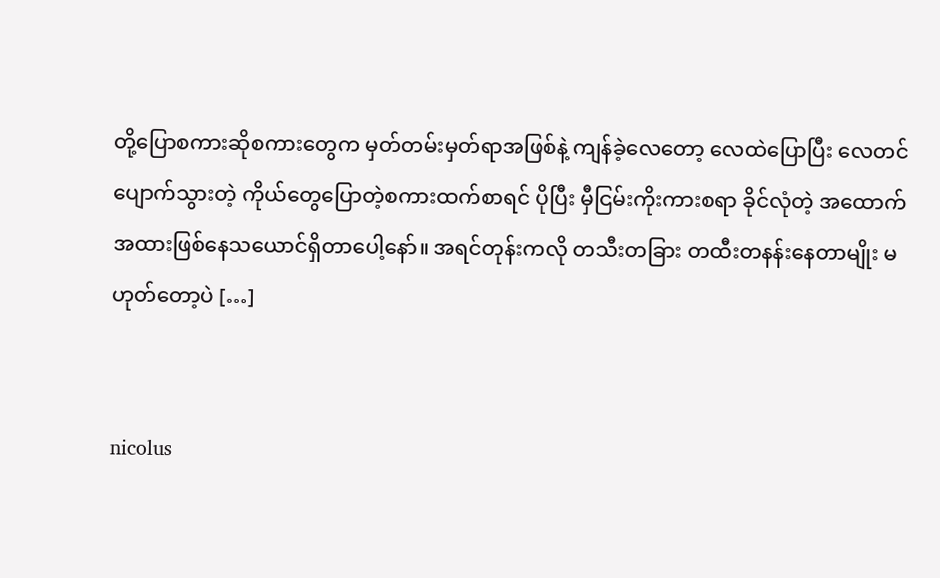တို့ပြောစကားဆိုစကားတွေက မှတ်တမ်းမှတ်ရာအဖြစ်နဲ့ ကျန်ခဲ့လေတော့ လေထဲပြောပြီး လေတင်ပျောက်သွားတဲ့ ကိုယ်တွေပြောတဲ့စကားထက်စာရင် ပိုပြီး မှီငြမ်းကိုးကားစရာ ခိုင်လုံတဲ့ အထောက်အထားဖြစ်နေသယောင်ရှိတာပေါ့နော်။ အရင်တုန်းကလို တသီးတခြား တထီးတနန်းနေတာမျိုး မဟုတ်တော့ပဲ […]


nicolus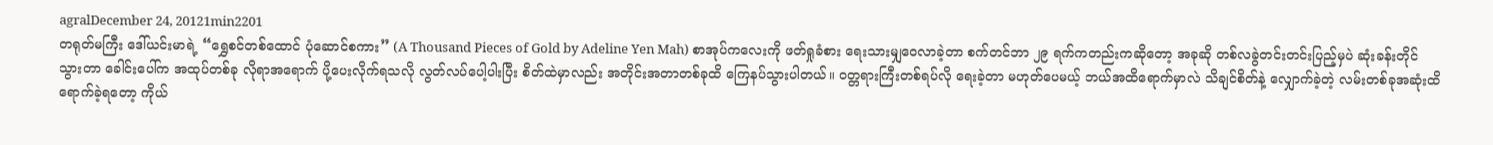agralDecember 24, 20121min2201
တရုတ်မကြီး ဒေါ်ယင်းမာရဲ့ “ရွှေစင်တစ်ထောင် ပုံဆောင်စကား” (A Thousand Pieces of Gold by Adeline Yen Mah) စာအုပ်ကလေးကို ဖတ်ရှုခံစား ရေးသားမျှဝေလာခဲ့တာ စက်တင်ဘာ ၂၉ ရက်ကတည်းကဆိုတော့ အခုဆို တစ်လခွဲတင်းတင်းပြည့်မှပဲ ဆုံးခန်းတိုင်သွားတာ ခေါင်းပေါ်က အထုပ်တစ်ခု လိုရာအရောက် ပို့ပေးလိုက်ရသလို လွတ်လပ်ပေါ့ပါးပြီး စိတ်ထဲမှာလည်း အတိုင်းအတာတစ်ခုထိ ကြေနပ်သွားပါတယ်။ ဝတ္တရားကြီးတစ်ရပ်လို ရေးခဲ့တာ မဟုတ်ပေမယ့် ဘယ်အထိရောက်မှာလဲ သိချင်စိတ်နဲ့ လျှောက်ခဲ့တဲ့ လမ်းတစ်ခုအဆုံးထိရောက်ခဲ့ရတော့ ကိုယ်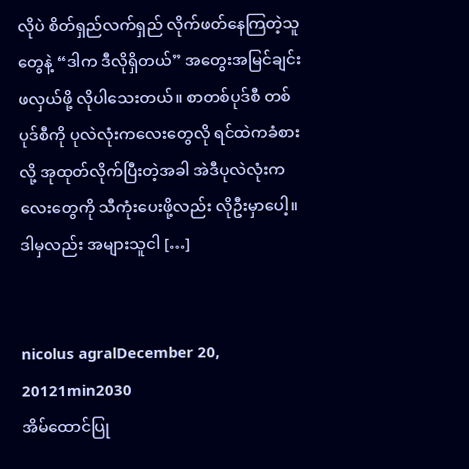လိုပဲ စိတ်ရှည်လက်ရှည် လိုက်ဖတ်နေကြတဲ့သူတွေနဲ့ “ဒါက ဒီလိုရှိတယ်” အတွေးအမြင်ချင်း ဖလှယ်ဖို့ လိုပါသေးတယ်။ စာတစ်ပုဒ်စီ တစ်ပုဒ်စီကို ပုလဲလုံးကလေးတွေလို ရင်ထဲကခံစားလို့ အုထုတ်လိုက်ပြီးတဲ့အခါ အဲဒီပုလဲလုံးကလေးတွေကို သီကုံးပေးဖို့လည်း လိုဦးမှာပေါ့။ ဒါမှလည်း အများသူငါ […]


nicolus agralDecember 20, 20121min2030
အိမ်ထောင်ပြု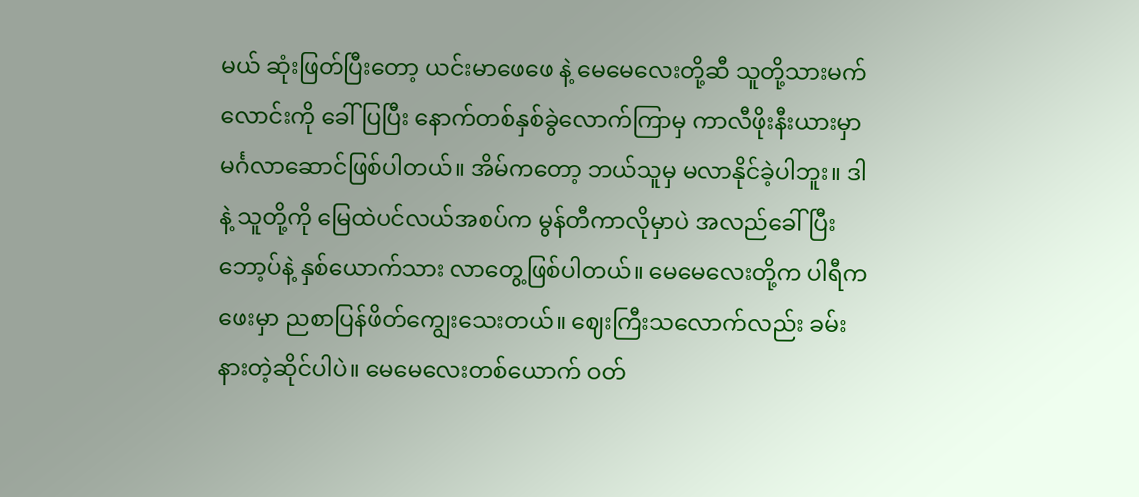မယ် ဆုံးဖြတ်ပြီးတော့ ယင်းမာဖေဖေ နဲ့ မေမေလေးတို့ဆီ သူတို့သားမက်လောင်းကို ခေါ်ပြပြီး နောက်တစ်နှစ်ခွဲလောက်ကြာမှ ကာလီဖိုးနီးယားမှာ မင်္ဂလာဆောင်ဖြစ်ပါတယ်။ အိမ်ကတော့ ဘယ်သူမှ မလာနိုင်ခဲ့ပါဘူး။ ဒါနဲ့ သူတို့ကို မြေထဲပင်လယ်အစပ်က မွန်တီကာလိုမှာပဲ အလည်ခေါ်ပြီး ဘော့ပ်နဲ့ နှစ်ယောက်သား လာတွေ့ဖြစ်ပါတယ်။ မေမေလေးတို့က ပါရီကဖေးမှာ ညစာပြန်ဖိတ်ကျွေးသေးတယ်။ ဈေးကြီးသလောက်လည်း ခမ်းနားတဲ့ဆိုင်ပါပဲ။ မေမေလေးတစ်ယောက် ဝတ်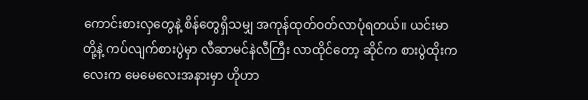ကောင်းစားလှတွေနဲ့ စိန်တွေရှိသမျှ အကုန်ထုတ်ဝတ်လာပုံရတယ်။ ယင်းမာတို့နဲ့ ကပ်လျက်စားပွဲမှာ လီဆာမင်နဲလီကြီး လာထိုင်တော့ ဆိုင်က စားပွဲထိုးကလေးက မေမေလေးအနားမှာ ဟိုဟာ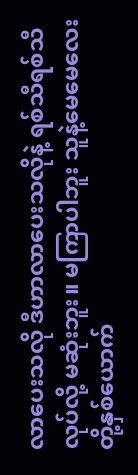လာပေးသလို ဒီဟာလာပေးသလိုနဲ့ ရစ်သီရစ်သီလုပ်လို့ မဆုံးဘူး။ မကြာပါဘူး သူနဲ့မေမေလေးတို့နှစ်ယောက်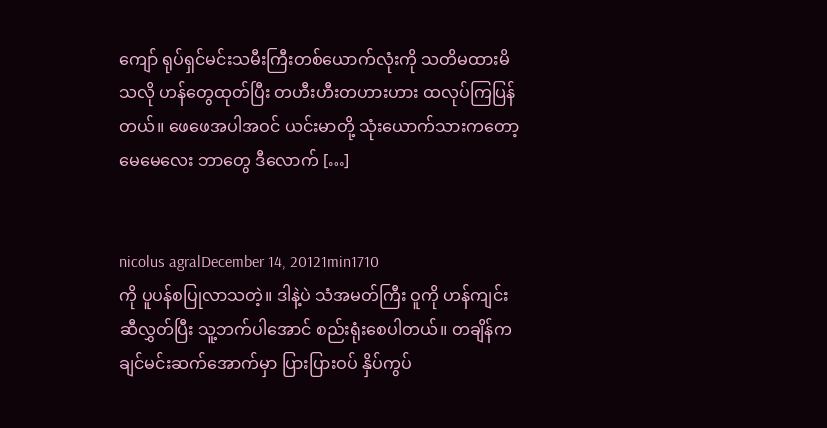ကျော် ရုပ်ရှင်မင်းသမီးကြီးတစ်ယောက်လုံးကို သတိမထားမိသလို ဟန်တွေထုတ်ပြီး တဟီးဟီးတဟားဟား ထလုပ်ကြပြန်တယ်။ ဖေဖေအပါအဝင် ယင်းမာတို့ သုံးယောက်သားကတော့ မေမေလေး ဘာတွေ ဒီလောက် […]


nicolus agralDecember 14, 20121min1710
ကို ပူပန်စပြုလာသတဲ့။ ဒါနဲ့ပဲ သံအမတ်ကြီး ဝူကို ဟန်ကျင်းဆီလွှတ်ပြီး သူ့ဘက်ပါအောင် စည်းရုံးစေပါတယ်။ တချိန်က ချင်မင်းဆက်အောက်မှာ ပြားပြားဝပ် နှိပ်ကွပ်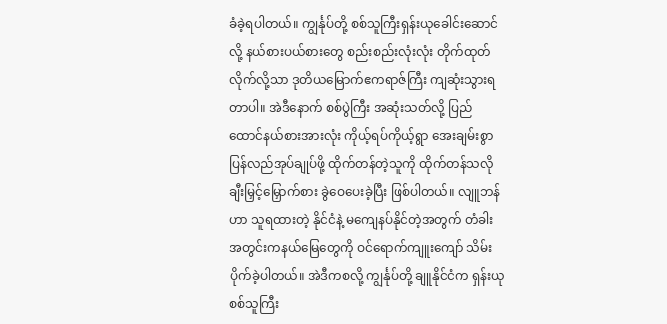ခံခဲ့ရပါတယ်။ ကျွင်္နုပ်တို့ စစ်သူကြီးရှန်းယုခေါင်းဆောင်လို့ နယ်စားပယ်စားတွေ စည်းစည်းလုံးလုံး တိုက်ထုတ်လိုက်လို့သာ ဒုတိယမြောက်ဧကရာဇ်ကြီး ကျဆုံးသွားရတာပါ။ အဲဒီနောက် စစ်ပွဲကြီး အဆုံးသတ်လို့ ပြည်ထောင်နယ်စားအားလုံး ကိုယ့်ရပ်ကိုယ့်ရွာ အေးချမ်းစွာ ပြန်လည်အုပ်ချုပ်ဖို့ ထိုက်တန်တဲ့သူကို ထိုက်တန်သလို ချီးမြှင့်မြှောက်စား ခွဲဝေပေးခဲ့ပြီး ဖြစ်ပါတယ်။ လျူဘန်ဟာ သူရထားတဲ့ နိုင်ငံနဲ့ မကျေနပ်နိုင်တဲ့အတွက် တံခါးအတွင်းကနယ်မြေတွေကို ဝင်ရောက်ကျူးကျော် သိမ်းပိုက်ခဲ့ပါတယ်။ အဲဒီကစလို့ ကျွင်္နုပ်တို့ ချူနိုင်ငံက ရှန်းယုစစ်သူကြီး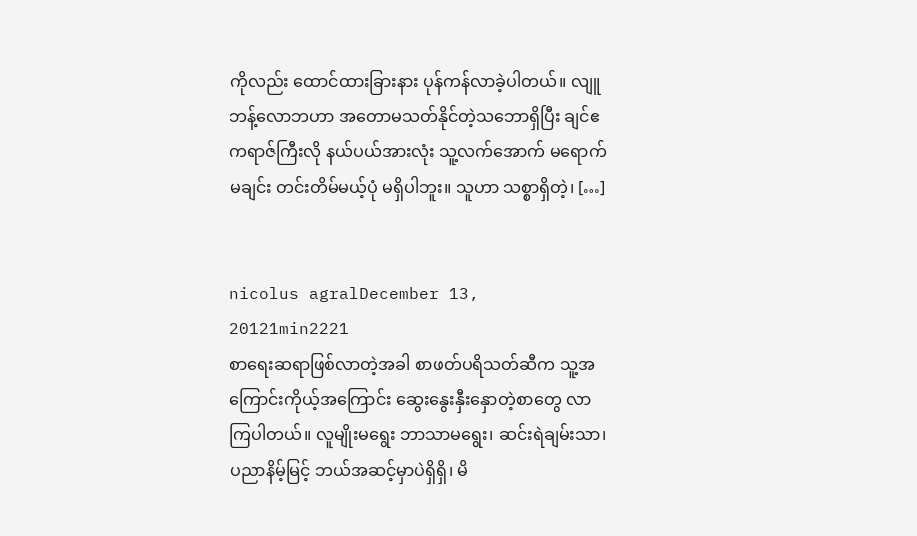ကိုလည်း ထောင်ထားခြားနား ပုန်ကန်လာခဲ့ပါတယ်။ လျူဘန့်လောဘဟာ အတောမသတ်နိုင်တဲ့သဘောရှိပြီး ချင်ဧကရာဇ်ကြီးလို နယ်ပယ်အားလုံး သူ့လက်အောက် မရောက်မချင်း တင်းတိမ်မယ့်ပုံ မရှိပါဘူး။ သူဟာ သစ္စာရှိတဲ့၊ […]


nicolus agralDecember 13, 20121min2221
စာရေးဆရာဖြစ်လာတဲ့အခါ စာဖတ်ပရိသတ်ဆီက သူ့အကြောင်းကိုယ့်အကြောင်း ဆွေးနွေးနှီးနှောတဲ့စာတွေ လာကြပါတယ်။ လူမျိုးမရွေး ဘာသာမရွေး၊ ဆင်းရဲချမ်းသာ၊ ပညာနိမ့်မြင့် ဘယ်အဆင့်မှာပဲရှိရှိ၊ မိ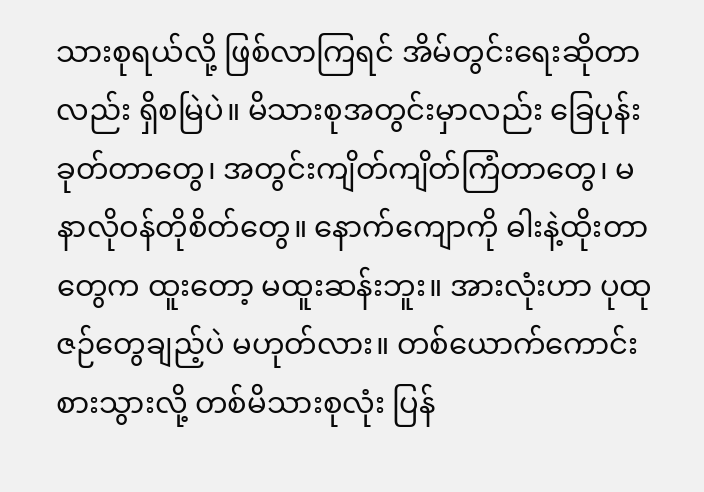သားစုရယ်လို့ ဖြစ်လာကြရင် အိမ်တွင်းရေးဆိုတာလည်း ရှိစမြဲပဲ။ မိသားစုအတွင်းမှာလည်း ခြေပုန်းခုတ်တာတွေ၊ အတွင်းကျိတ်ကျိတ်ကြံတာတွေ၊ မနာလိုဝန်တိုစိတ်တွေ။ နောက်ကျောကို ဓါးနဲ့ထိုးတာတွေက ထူးတော့ မထူးဆန်းဘူး။ အားလုံးဟာ ပုထုဇဉ်တွေချည့်ပဲ မဟုတ်လား။ တစ်ယောက်ကောင်းစားသွားလို့ တစ်မိသားစုလုံး ပြန်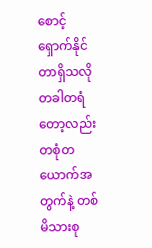စောင့်ရှောက်နိုင်တာရှိသလို တခါတရံတော့လည်း တစုံတယောက်အတွက်နဲ့ တစ်မိသားစု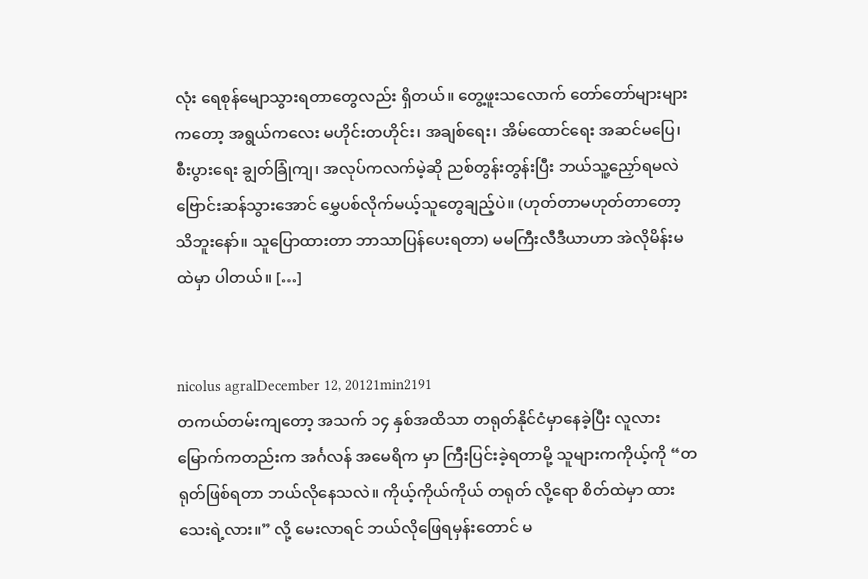လုံး ရေစုန်မျောသွားရတာတွေလည်း ရှိတယ်။ တွေ့ဖူးသလောက် တော်တော်များများကတော့ အရွယ်ကလေး မဟိုင်းတဟိုင်း၊ အချစ်ရေး၊ အိမ်ထောင်ရေး အဆင်မပြေ၊ စီးပွားရေး ချွတ်ခြုံကျ၊ အလုပ်ကလက်မဲ့ဆို ညစ်တွန်းတွန်းပြီး ဘယ်သူ့ညှော်ရမလဲ ဗြောင်းဆန်သွားအောင် မွှေပစ်လိုက်မယ့်သူတွေချည့်ပဲ။ (ဟုတ်တာမဟုတ်တာတော့ သိဘူးနော်။ သူပြောထားတာ ဘာသာပြန်ပေးရတာ) မမကြီးလီဒီယာဟာ အဲလိုမိန်းမထဲမှာ ပါတယ်။ […]


nicolus agralDecember 12, 20121min2191
တကယ်တမ်းကျတော့ အသက် ၁၄ နှစ်အထိသာ တရုတ်နိုင်ငံမှာနေခဲ့ပြီး လူလားမြောက်ကတည်းက အင်္ဂလန် အမေရိက မှာ ကြီးပြင်းခဲ့ရတာမို့ သူများကကိုယ့်ကို “တရုတ်ဖြစ်ရတာ ဘယ်လိုနေသလဲ။ ကိုယ့်ကိုယ်ကိုယ် တရုတ် လို့ရော စိတ်ထဲမှာ ထားသေးရဲ့လား။” လို့ မေးလာရင် ဘယ်လိုဖြေရမှန်းတောင် မ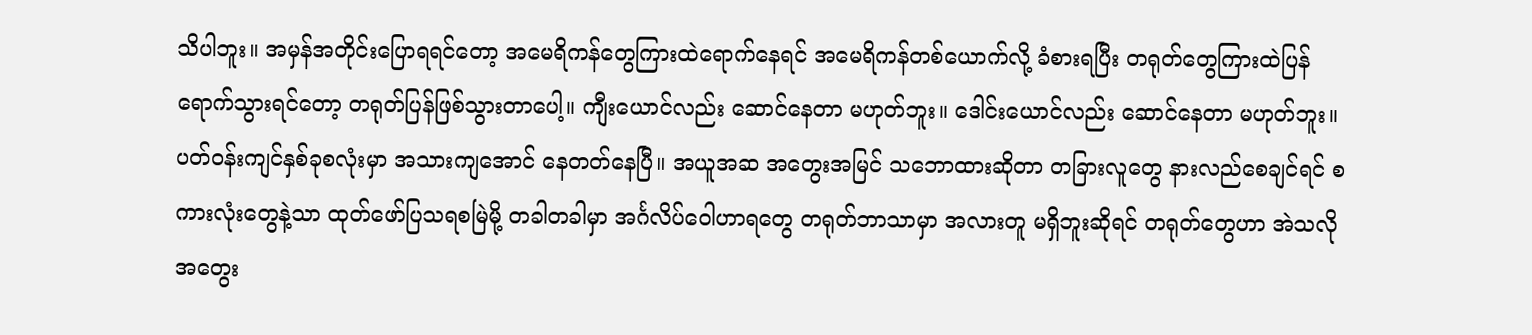သိပါဘူး။ အမှန်အတိုင်းပြောရရင်တော့ အမေရိကန်တွေကြားထဲရောက်နေရင် အမေရိကန်တစ်ယောက်လို့ ခံစားရပြီး တရုတ်တွေကြားထဲပြန်ရောက်သွားရင်တော့ တရုတ်ပြန်ဖြစ်သွားတာပေါ့။ ကျီးယောင်လည်း ဆောင်နေတာ မဟုတ်ဘူး။ ဒေါင်းယောင်လည်း ဆောင်နေတာ မဟုတ်ဘူး။ ပတ်ဝန်းကျင်နှစ်ခုစလုံးမှာ အသားကျအောင် နေတတ်နေပြီ။ အယူအဆ အတွေးအမြင် သဘောထားဆိုတာ တခြားလူတွေ နားလည်စေချင်ရင် စကားလုံးတွေနဲ့သာ ထုတ်ဖော်ပြသရစမြဲမို့ တခါတခါမှာ အင်္ဂလိပ်ဝေါဟာရတွေ တရုတ်ဘာသာမှာ အလားတူ မရှိဘူးဆိုရင် တရုတ်တွေဟာ အဲသလို အတွေး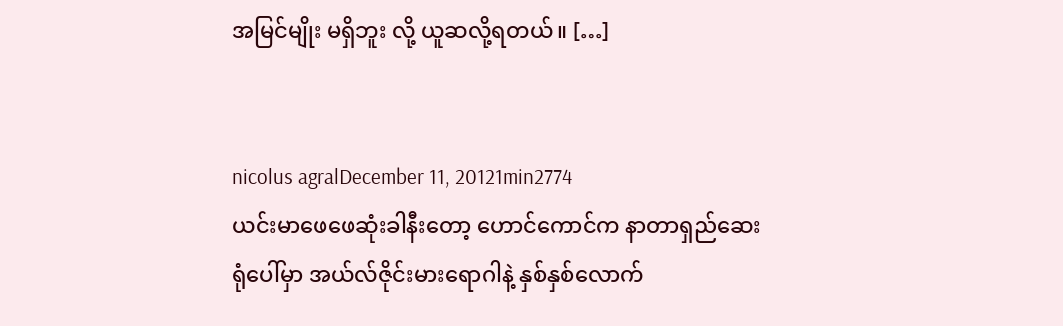အမြင်မျိုး မရှိဘူး လို့ ယူဆလို့ရတယ်။ […]


nicolus agralDecember 11, 20121min2774
ယင်းမာဖေဖေဆုံးခါနီးတော့ ဟောင်ကောင်က နာတာရှည်ဆေးရုံပေါ်မှာ အယ်လ်ဇိုင်းမားရောဂါနဲ့ နှစ်နှစ်လောက်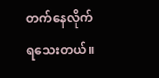တက်နေလိုက်ရသေးတယ်။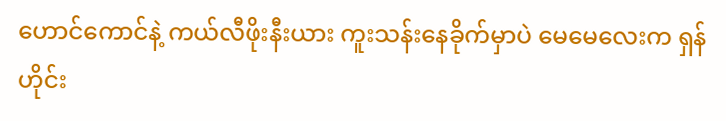ဟောင်ကောင်နဲ့ ကယ်လီဖိုးနီးယား ကူးသန်းနေခိုက်မှာပဲ မေမေလေးက ရှန်ဟိုင်း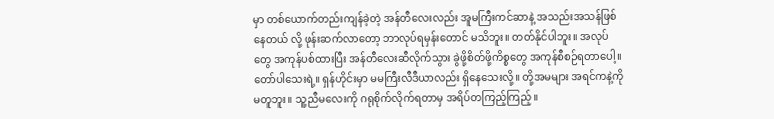မှာ တစ်ယောက်တည်းကျန်ခဲ့တဲ့ အန်တီလေးလည်း အူမကြီးကင်ဆာနဲ့ အသည်းအသန်ဖြစ်နေတယ် လို့ ဖုန်းဆက်လာတော့ ဘာလုပ်ရမှန်းတောင် မသိဘူး။ တတ်နိုင်ပါဘူး။ အလုပ်တွေ အကုန်ပစ်ထားပြီး အန်တီလေးဆီလိုက်သွား ခွဲဖို့စိတ်ဖို့ကိစ္စတွေ အကုန်စီစဉ်ရတာပေါ့။ တော်ပါသေးရဲ့။ ရှန်ဟိုင်းမှာ မမကြီးလီဒီယာလည်း ရှိနေသေးလို့။ တို့အမများ အရင်ကနဲ့ကို မတူဘူး။ သူ့ညီမလေးကို ဂရုစိုက်လိုက်ရတာမှ အရိပ်တကြည့်ကြည့်။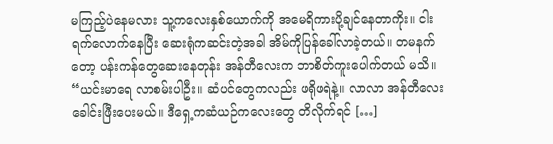မကြည့်ပဲနေမလား သူ့ကလေးနှစ်ယောက်ကို အမေရိကားပို့ချင်နေတာကိုး။ ငါးရက်လောက်နေပြီး ဆေးရုံကဆင်းတဲ့အခါ အိမ်ကိုပြန်ခေါ်လာခဲ့တယ်။ တမနက်တော့ ပန်းကန်တွေဆေးနေတုန်း အန်တီလေးက ဘာစိတ်ကူးပေါက်တယ် မသိ။ “ယင်းမာရေ လာစမ်းပါဦး။ ဆံပင်တွေကလည်း ဖရိုဖရဲနဲ့။ လာလာ အန်တီလေး ခေါင်းဖြီးပေးမယ်။ ဒီရှေ့ကဆံယဉ်ကလေးတွေ တိလိုက်ရင် […]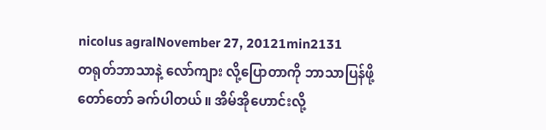nicolus agralNovember 27, 20121min2131
တရုတ်ဘာသာနဲ့ လော်ကျား လို့ပြောတာကို ဘာသာပြန်ဖို့တော်တော် ခက်ပါတယ်။ အိမ်အိုဟောင်းလို့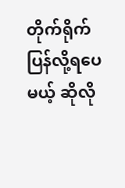တိုက်ရိုက်ပြန်လို့ရပေမယ့် ဆိုလို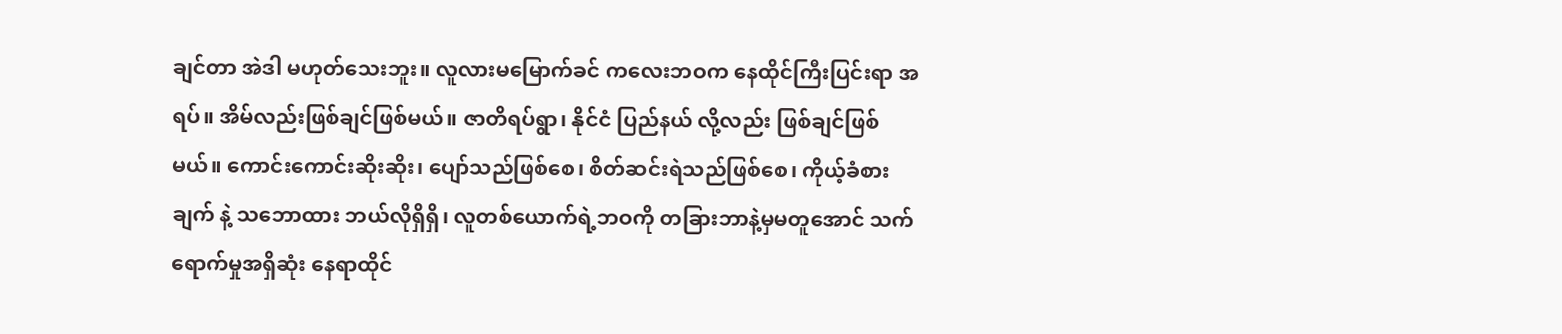ချင်တာ အဲဒါ မဟုတ်သေးဘူး။ လူလားမမြောက်ခင် ကလေးဘဝက နေထိုင်ကြီးပြင်းရာ အရပ်။ အိမ်လည်းဖြစ်ချင်ဖြစ်မယ်။ ဇာတိရပ်ရွာ၊ နိုင်ငံ ပြည်နယ် လို့လည်း ဖြစ်ချင်ဖြစ်မယ်။ ကောင်းကောင်းဆိုးဆိုး၊ ပျော်သည်ဖြစ်စေ၊ စိတ်ဆင်းရဲသည်ဖြစ်စေ၊ ကိုယ့်ခံစားချက် နဲ့ သဘောထား ဘယ်လိုရှိရှိ၊ လူတစ်ယောက်ရဲ့ဘဝကို တခြားဘာနဲ့မှမတူအောင် သက်ရောက်မှုအရှိဆုံး နေရာထိုင်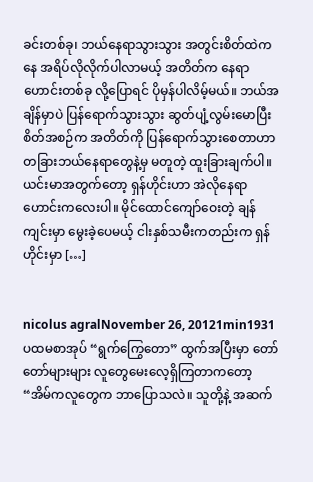ခင်းတစ်ခု၊ ဘယ်နေရာသွားသွား အတွင်းစိတ်ထဲကနေ အရိပ်လိုလိုက်ပါလာမယ့် အတိတ်က နေရာဟောင်းတစ်ခု လို့ပြောရင် ပိုမှန်ပါလိမ့်မယ်။ ဘယ်အချိန်မှာပဲ ပြန်ရောက်သွားသွား ဆွတ်ပျံ့လွမ်းမောပြီး စိတ်အစဉ်က အတိတ်ကို ပြန်ရောက်သွားစေတာဟာ တခြားဘယ်နေရာတွေနဲ့မှ မတူတဲ့ ထူးခြားချက်ပါ။ ယင်းမာအတွက်တော့ ရှန်ဟိုင်းဟာ အဲလိုနေရာဟောင်းကလေးပါ။ မိုင်ထောင်ကျော်ဝေးတဲ့ ချန်ကျင်းမှာ မွေးခဲ့ပေမယ့် ငါးနှစ်သမီးကတည်းက ရှန်ဟိုင်းမှာ […]


nicolus agralNovember 26, 20121min1931
ပထမစာအုပ် “ရွက်ကြွေတော” ထွက်အပြီးမှာ တော်တော်များများ လူတွေမေးလေ့ရှိကြတာကတော့ “အိမ်ကလူတွေက ဘာပြောသလဲ။ သူတို့နဲ့ အဆက်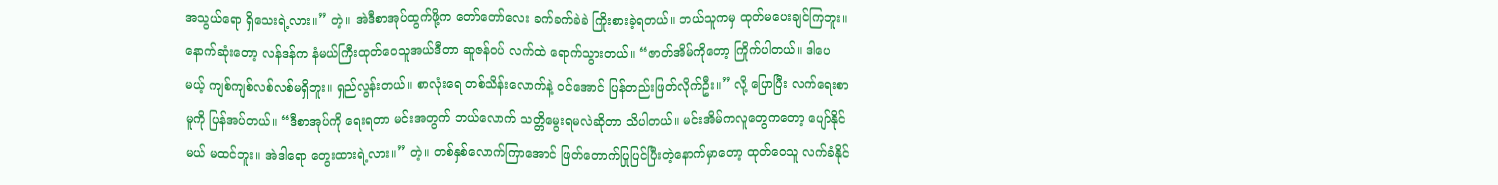အသွယ်ရော ရှိသေးရဲ့လား။” တဲ့။ အဲဒီစာအုပ်ထွက်ဖို့က တော်တော်လေး ခက်ခက်ခဲခဲ ကြိုးစားခဲ့ရတယ်။ ဘယ်သူကမှ ထုတ်မပေးချင်ကြဘူး။ နောက်ဆုံးတော့ လန်ဒန်က နံမယ်ကြီးထုတ်ဝေသူအယ်ဒီတာ ဆူဇန်ဝပ် လက်ထဲ ရောက်သွားတယ်။ “ဇာတ်အိမ်ကိုတော့ ကြိုက်ပါတယ်။ ဒါပေမယ့် ကျစ်ကျစ်လစ်လစ်မရှိဘူး။ ရှည်လွန်းတယ်။ စာလုံးရေ တစ်သိန်းလောက်နဲ့ ဝင်အောင် ပြန်တည်းဖြတ်လိုက်ဦး။” လို့ ပြောပြီး လက်ရေးစာမူကို ပြန်အပ်တယ်။ “ဒီစာအုပ်ကို ရေးရတာ မင်းအတွက် ဘယ်လောက် သတ္တိမွေးရမလဲဆိုတာ သိပါတယ်။ မင်းအိမ်ကလူတွေကတော့ ပျော်နိုင်မယ် မထင်ဘူး။ အဲဒါရော တွေးထားရဲ့လား။” တဲ့။ တစ်နှစ်လောက်ကြာအောင် ဖြတ်တောက်ပြုပြင်ပြီးတဲ့နောက်မှာတော့ ထုတ်ဝေသူ လက်ခံနိုင်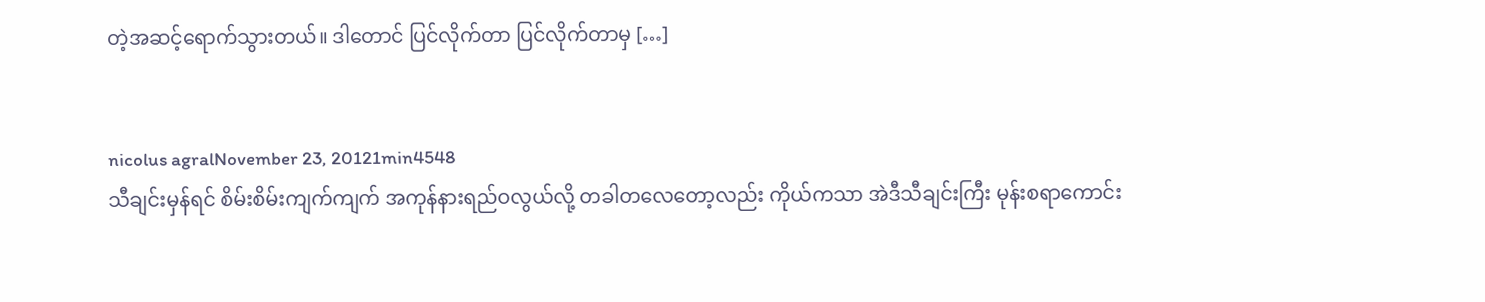တဲ့အဆင့်ရောက်သွားတယ်။ ဒါတောင် ပြင်လိုက်တာ ပြင်လိုက်တာမှ […]


nicolus agralNovember 23, 20121min4548
သီချင်းမှန်ရင် စိမ်းစိမ်းကျက်ကျက် အကုန်နားရည်ဝလွယ်လို့ တခါတလေတော့လည်း ကိုယ်ကသာ အဲဒီသီချင်းကြီး မုန်းစရာကောင်း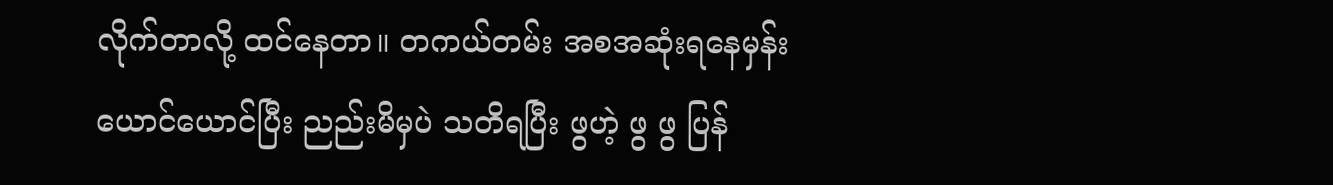လိုက်တာလို့ ထင်နေတာ။ တကယ်တမ်း အစအဆုံးရနေမှန်း ယောင်ယောင်ပြီး ညည်းမိမှပဲ သတိရပြီး ဖွဟဲ့ ဖွ ဖွ ပြန်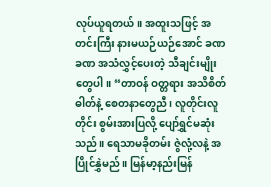လုပ်ယူရတယ်။ အထူးသဖြင့် အတင်းကြီး နားမယဉ်ယဉ်အောင် ခဏခဏ အသံလွှင့်ပေးတဲ့ သီချင်းမျိုးတွေပါ။ “တာဝန် ဝတ္တရား အသိစိတ်ဓါတ်နဲ့ စေတနာတွေညီ၊ လူတိုင်းလူတိုင်း စွမ်းအားပြလို့ ပျော်ရွှင်မဆုံးသည်။ ရေသာမခိုတမ်း ဇွဲလုံ့လနဲ့ အပြိုင်နွှဲမည်။ မြန်မာ့နည်းမြန်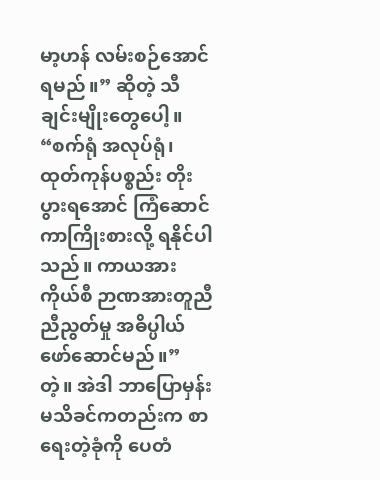မာ့ဟန် လမ်းစဉ်အောင်ရမည်။” ဆိုတဲ့ သီချင်းမျိုးတွေပေါ့။ “စက်ရုံ အလုပ်ရုံ၊ ထုတ်ကုန်ပစ္စည်း တိုးပွားရအောင် ကြံဆောင်ကာကြိုးစားလို့ ရနိုင်ပါသည်။ ကာယအားကိုယ်စီ ဉာဏအားတူညီ ညီညွတ်မှု အဓိပ္ပါယ်ဖော်ဆောင်မည်။” တဲ့။ အဲဒါ ဘာပြောမှန်းမသိခင်ကတည်းက စာရေးတဲ့ခုံကို ပေတံ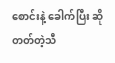စောင်းနဲ့ ခေါက်ပြီး ဆိုတတ်တဲ့သီ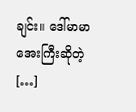ချင်း။ ဒေါ်မာမာအေးကြီးဆိုတဲ့ […]